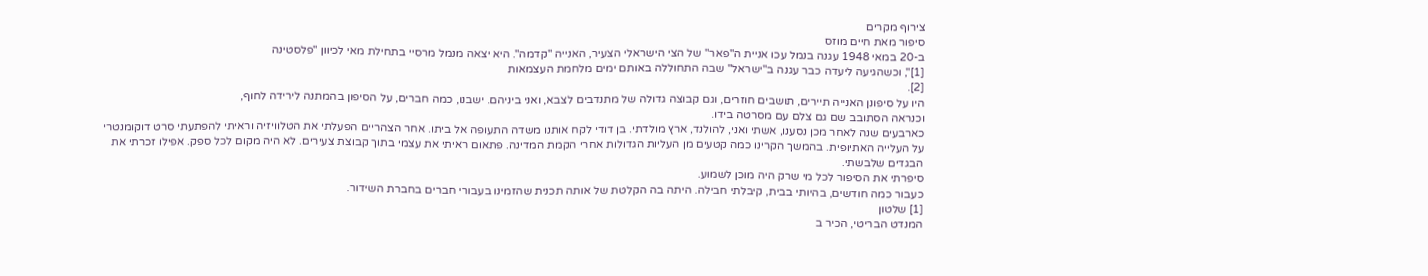צירוף מקרים
סיפור מאת חיים מוזס
ב-20 במאי 1948 עגנה בנמל עכו אניית ה"פאר" של הצי הישראלי הצעיר, האנייה "קדמה". היא יצאה מנמל מרסיי בתחילת מאי לכיוון "פלסטינה
[1]", וכשהגיעה ליעדה כבר עגנה ב"ישראל" שבה התחוללה באותם ימים מלחמת העצמאות
[2].
היו על סיפונן האנייה תיירים, תושבים חוזרים, וגם קבוצה גדולה של מתנדבים לצבא, ואני ביניהם. ישבנו, כמה חברים, על הסיפון בהמתנה לירידה לחוף,
וכנראה הסתובב שם גם צלם עם מסרטה בידו.
כארבעים שנה לאחר מכן נסענו, אשתי ואני, להולנד, ארץ מולדתי. בן דודי לקח אותנו משדה התעופה אל ביתו. אחר הצהריים הפעלתי את הטלוויזיה וראיתי להפתעתי סרט דוקומנטרי על העלייה האתיופית. בהמשך הקרינו כמה קטעים מן העליות הגדולות אחרי הקמת המדינה. פתאום ראיתי את עצמי בתוך קבוצת צעירים. לא היה מקום לכל ספק. אפילו זכרתי את הבגדים שלבשתי.
סיפרתי את הסיפור לכל מי שרק היה מוכן לשמוע.
כעבור כמה חודשים, בהיותי בבית, קיבלתי חבילה. היתה בה הקלטת של אותה תכנית שהזמינו בעבורי חברים בחברת השידור.
[1] שלטון
המנדט הבריטי, הכיר ב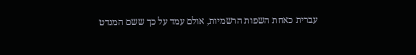עברית כאחת השפות הרשמיות, אולם עמד על כך ששם המנדט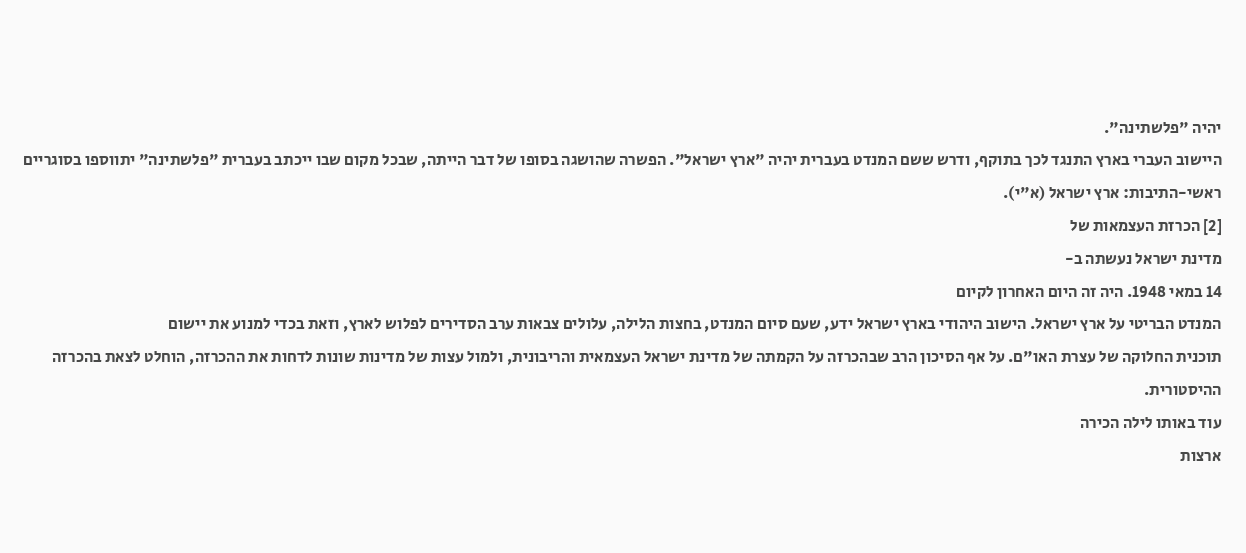יהיה "פלשתינה".
היישוב העברי בארץ התנגד לכך בתוקף, ודרש ששם המנדט בעברית יהיה "ארץ ישראל". הפשרה שהושגה בסופו של דבר הייתה, שבכל מקום שבו ייכתב בעברית "פלשתינה" יתווספו בסוגריים ראשי-התיבות: ארץ ישראל (א"י).
[2] הכרזת העצמאות של
מדינת ישראל נעשתה ב-
14 במאי 1948. היה זה היום האחרון לקיום
המנדט הבריטי על ארץ ישראל. הישוב היהודי בארץ ישראל ידע, שעם סיום המנדט, בחצות הלילה, עלולים צבאות ערב הסדירים לפלוש לארץ, וזאת בכדי למנוע את יישום
תוכנית החלוקה של עצרת האו"ם. על אף הסיכון הרב שבהכרזה על הקמתה של מדינת ישראל העצמאית והריבונית, ולמול עצות של מדינות שונות לדחות את ההכרזה, הוחלט לצאת בהכרזה ההיסטורית.
עוד באותו לילה הכירה
ארצות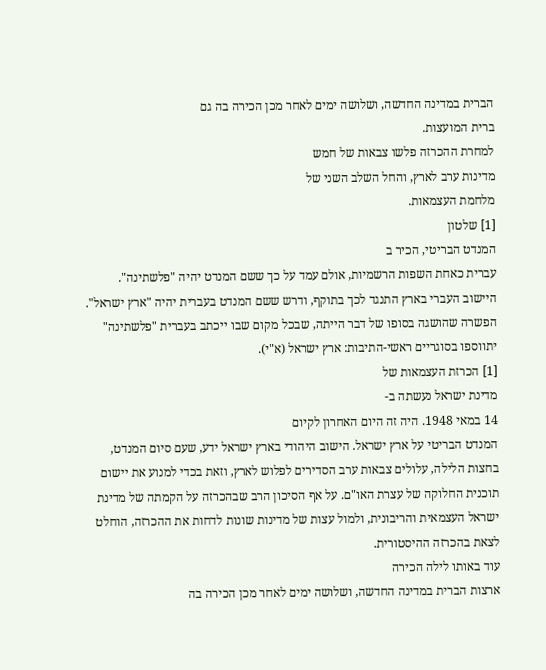הברית במדינה החדשה, ושלושה ימים לאחר מכן הכירה בה גם
ברית המועצות.
למחרת ההכרזה פלשו צבאות של חמש
מדינות ערב לארץ, והחל השלב השני של
מלחמת העצמאות.
[1] שלטון
המנדט הבריטי, הכיר ב
עברית כאחת השפות הרשמיות, אולם עמד על כך ששם המנדט יהיה "פלשתינה".
היישוב העברי בארץ התנגד לכך בתוקף, ודרש ששם המנדט בעברית יהיה "ארץ ישראל". הפשרה שהושגה בסופו של דבר הייתה, שבכל מקום שבו ייכתב בעברית "פלשתינה" יתווספו בסוגריים ראשי-התיבות: ארץ ישראל (א"י).
[1] הכרזת העצמאות של
מדינת ישראל נעשתה ב-
14 במאי 1948. היה זה היום האחרון לקיום
המנדט הבריטי על ארץ ישראל. הישוב היהודי בארץ ישראל ידע, שעם סיום המנדט, בחצות הלילה, עלולים צבאות ערב הסדירים לפלוש לארץ, וזאת בכדי למנוע את יישום
תוכנית החלוקה של עצרת האו"ם. על אף הסיכון הרב שבהכרזה על הקמתה של מדינת ישראל העצמאית והריבונית, ולמול עצות של מדינות שונות לדחות את ההכרזה, הוחלט לצאת בהכרזה ההיסטורית.
עוד באותו לילה הכירה
ארצות הברית במדינה החדשה, ושלושה ימים לאחר מכן הכירה בה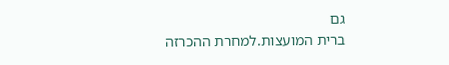גם
ברית המועצות.למחרת ההכרזה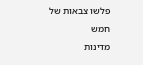פלשו צבאות של חמש
מדינות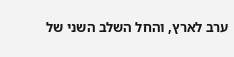ערב לארץ, והחל השלב השני של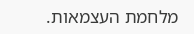מלחמת העצמאות.